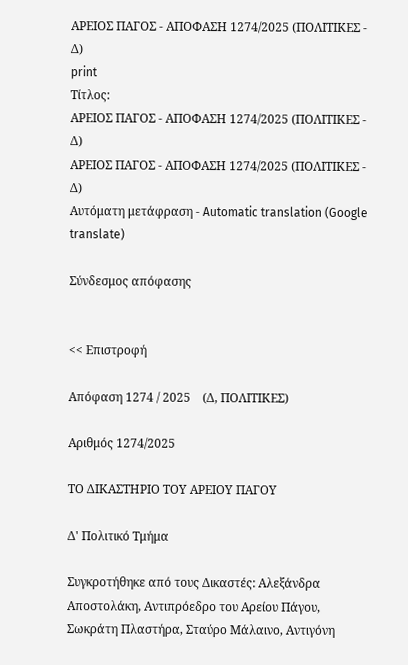ΑΡΕΙΟΣ ΠΑΓΟΣ - ΑΠΟΦΑΣΗ 1274/2025 (ΠΟΛΙΤΙΚΕΣ - Δ)
print
Τίτλος:
ΑΡΕΙΟΣ ΠΑΓΟΣ - ΑΠΟΦΑΣΗ 1274/2025 (ΠΟΛΙΤΙΚΕΣ - Δ)
ΑΡΕΙΟΣ ΠΑΓΟΣ - ΑΠΟΦΑΣΗ 1274/2025 (ΠΟΛΙΤΙΚΕΣ - Δ)
Αυτόματη μετάφραση - Automatic translation (Google translate)

Σύνδεσμος απόφασης


<< Επιστροφή

Απόφαση 1274 / 2025    (Δ, ΠΟΛΙΤΙΚΕΣ)

Αριθμός 1274/2025

ΤΟ ΔΙΚΑΣΤΗΡΙΟ ΤΟΥ ΑΡΕΙΟΥ ΠΑΓΟΥ

Δ' Πολιτικό Τμήμα

Συγκροτήθηκε από τους Δικαστές: Αλεξάνδρα Αποστολάκη, Αντιπρόεδρο του Αρείου Πάγου, Σωκράτη Πλαστήρα, Σταύρο Μάλαινο, Αντιγόνη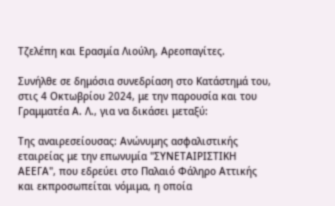Τζελέπη και Ερασμία Λιούλη, Αρεοπαγίτες.

Συνήλθε σε δημόσια συνεδρίαση στο Κατάστημά του, στις 4 Οκτωβρίου 2024, με την παρουσία και του Γραμματέα Α. Λ., για να δικάσει μεταξύ:

Της αναιρεσείουσας: Ανώνυμης ασφαλιστικής εταιρείας με την επωνυμία "ΣΥΝΕΤΑΙΡΙΣΤΙΚΗ ΑΕΕΓΑ", που εδρεύει στο Παλαιό Φάληρο Αττικής και εκπροσωπείται νόμιμα, η οποία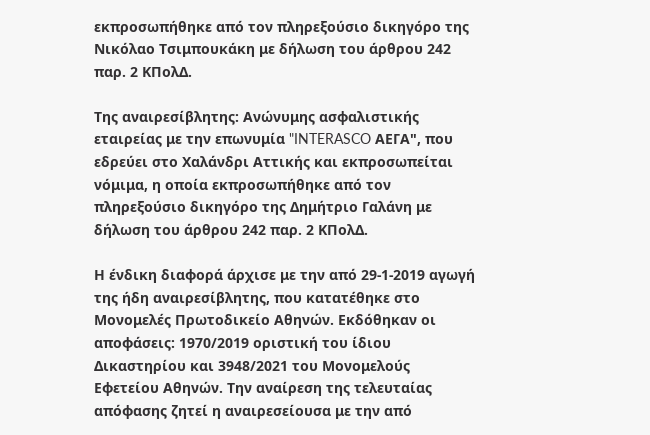εκπροσωπήθηκε από τον πληρεξούσιο δικηγόρο της Νικόλαο Τσιμπουκάκη με δήλωση του άρθρου 242 παρ. 2 ΚΠολΔ.

Της αναιρεσίβλητης: Ανώνυμης ασφαλιστικής εταιρείας με την επωνυμία "INTERASCO ΑΕΓΑ", που εδρεύει στο Χαλάνδρι Αττικής και εκπροσωπείται νόμιμα, η οποία εκπροσωπήθηκε από τον πληρεξούσιο δικηγόρο της Δημήτριο Γαλάνη με δήλωση του άρθρου 242 παρ. 2 ΚΠολΔ.

Η ένδικη διαφορά άρχισε με την από 29-1-2019 αγωγή της ήδη αναιρεσίβλητης, που κατατέθηκε στο Μονομελές Πρωτοδικείο Αθηνών. Εκδόθηκαν οι αποφάσεις: 1970/2019 οριστική του ίδιου Δικαστηρίου και 3948/2021 του Μονομελούς Εφετείου Αθηνών. Την αναίρεση της τελευταίας απόφασης ζητεί η αναιρεσείουσα με την από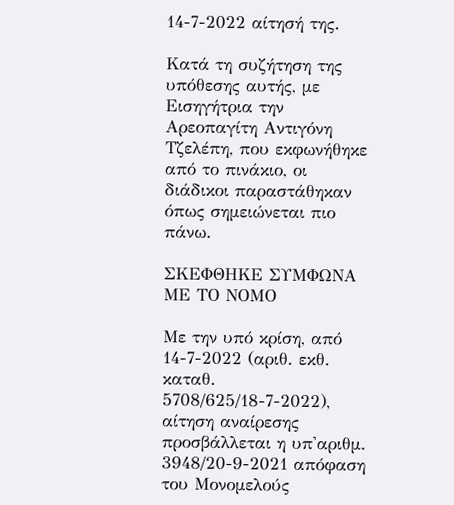14-7-2022 αίτησή της.

Κατά τη συζήτηση της υπόθεσης αυτής, με Εισηγήτρια την Αρεοπαγίτη Αντιγόνη Τζελέπη, που εκφωνήθηκε από το πινάκιο, οι διάδικοι παραστάθηκαν όπως σημειώνεται πιο πάνω.

ΣΚΕΦΘΗΚΕ ΣΥΜΦΩΝΑ ΜΕ ΤΟ ΝΟΜΟ

Με την υπό κρίση, από 14-7-2022 (αριθ. εκθ. καταθ. 5708/625/18-7-2022), αίτηση αναίρεσης προσβάλλεται η υπ'αριθμ. 3948/20-9-2021 απόφαση του Μονομελούς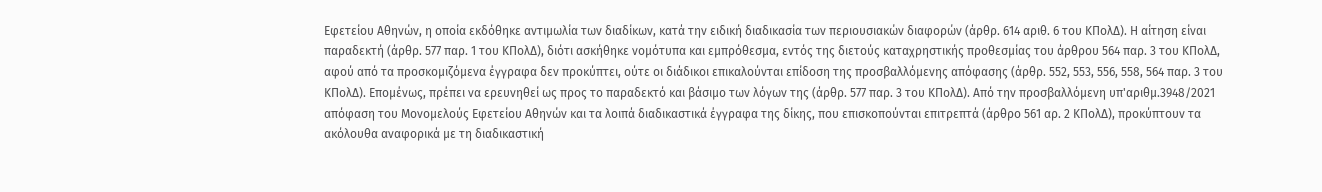Εφετείου Αθηνών, η οποία εκδόθηκε αντιμωλία των διαδίκων, κατά την ειδική διαδικασία των περιουσιακών διαφορών (άρθρ. 614 αριθ. 6 του ΚΠολΔ). Η αίτηση είναι παραδεκτή (άρθρ. 577 παρ. 1 του ΚΠολΔ), διότι ασκήθηκε νομότυπα και εμπρόθεσμα, εντός της διετούς καταχρηστικής προθεσμίας του άρθρου 564 παρ. 3 του ΚΠολΔ, αφού από τα προσκομιζόμενα έγγραφα δεν προκύπτει, ούτε οι διάδικοι επικαλούνται επίδοση της προσβαλλόμενης απόφασης (άρθρ. 552, 553, 556, 558, 564 παρ. 3 του ΚΠολΔ). Επομένως, πρέπει να ερευνηθεί ως προς το παραδεκτό και βάσιμο των λόγων της (άρθρ. 577 παρ. 3 του ΚΠολΔ). Από την προσβαλλόμενη υπ'αριθμ.3948/2021 απόφαση του Μονομελούς Εφετείου Αθηνών και τα λοιπά διαδικαστικά έγγραφα της δίκης, που επισκοπούνται επιτρεπτά (άρθρο 561 αρ. 2 ΚΠολΔ), προκύπτουν τα ακόλουθα αναφορικά με τη διαδικαστική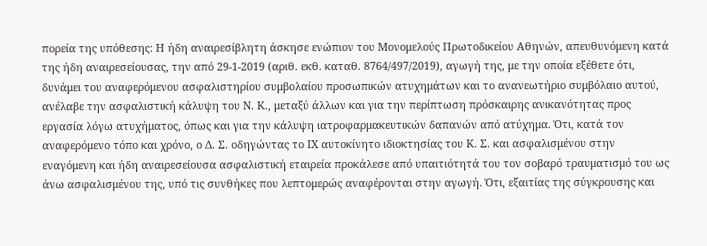πορεία της υπόθεσης: Η ήδη αναιρεσίβλητη άσκησε ενώπιον του Μονομελούς Πρωτοδικείου Αθηνών, απευθυνόμενη κατά της ήδη αναιρεσείουσας, την από 29-1-2019 (αριθ. εκθ. καταθ. 8764/497/2019), αγωγή της, με την οποία εξέθετε ότι, δυνάμει του αναφερόμενου ασφαλιστηρίου συμβολαίου προσωπικών ατυχημάτων και το ανανεωτήριο συμβόλαιο αυτού, ανέλαβε την ασφαλιστική κάλυψη του Ν. Κ., μεταξύ άλλων και για την περίπτωση πρόσκαιρης ανικανότητας προς εργασία λόγω ατυχήματος, όπως και για την κάλυψη ιατροφαρμακευτικών δαπανών από ατύχημα. Ότι, κατά τον αναφερόμενο τόπο και χρόνο, ο Δ. Σ. οδηγώντας το ΙΧ αυτοκίνητο ιδιοκτησίας του Κ. Σ. και ασφαλισμένου στην εναγόμενη και ήδη αναιρεσείουσα ασφαλιστική εταιρεία προκάλεσε από υπαιτιότητά του τον σοβαρό τραυματισμό του ως άνω ασφαλισμένου της, υπό τις συνθήκες που λεπτομερώς αναφέρονται στην αγωγή. Ότι, εξαιτίας της σύγκρουσης και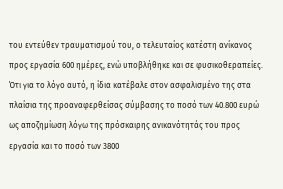του εντεύθεν τραυματισμού του, ο τελευταίος κατέστη ανίκανος προς εργασία 600 ημέρες, ενώ υποβλήθηκε και σε φυσικοθεραπείες. Ότι για το λόγο αυτό, η ίδια κατέβαλε στον ασφαλισμένο της στα πλαίσια της προαναφερθείσας σύμβασης το ποσό των 40.800 ευρώ ως αποζημίωση λόγω της πρόσκαιρης ανικανότητάς του προς εργασία και το ποσό των 3800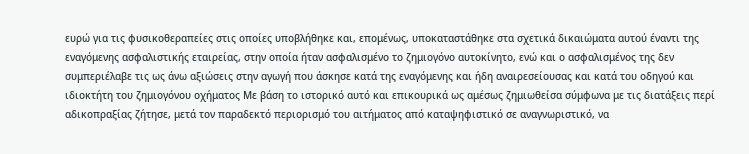ευρώ για τις φυσικοθεραπείες στις οποίες υποβλήθηκε και, επομένως, υποκαταστάθηκε στα σχετικά δικαιώματα αυτού έναντι της εναγόμενης ασφαλιστικής εταιρείας, στην οποία ήταν ασφαλισμένο το ζημιογόνο αυτοκίνητο, ενώ και ο ασφαλισμένος της δεν συμπεριέλαβε τις ως άνω αξιώσεις στην αγωγή που άσκησε κατά της εναγόμενης και ήδη αναιρεσείουσας και κατά του οδηγού και ιδιοκτήτη του ζημιογόνου οχήματος Με βάση το ιστορικό αυτό και επικουρικά ως αμέσως ζημιωθείσα σύμφωνα με τις διατάξεις περί αδικοπραξίας ζήτησε, μετά τον παραδεκτό περιορισμό του αιτήματος από καταψηφιστικό σε αναγνωριστικό, να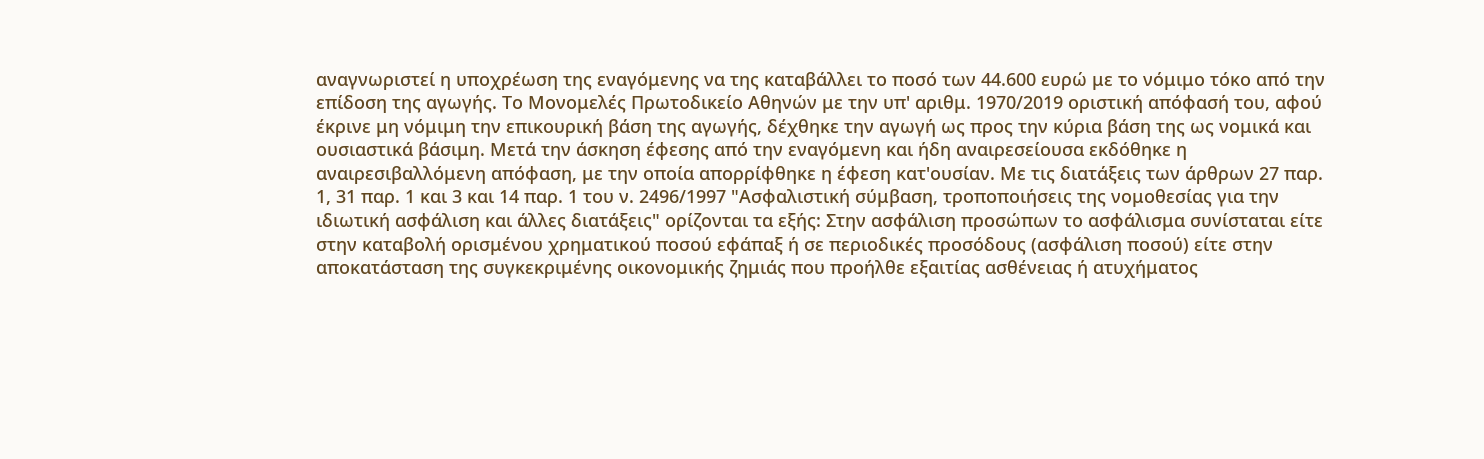αναγνωριστεί η υποχρέωση της εναγόμενης να της καταβάλλει το ποσό των 44.600 ευρώ με το νόμιμο τόκο από την επίδοση της αγωγής. Το Μονομελές Πρωτοδικείο Αθηνών με την υπ' αριθμ. 1970/2019 οριστική απόφασή του, αφού έκρινε μη νόμιμη την επικουρική βάση της αγωγής, δέχθηκε την αγωγή ως προς την κύρια βάση της ως νομικά και ουσιαστικά βάσιμη. Μετά την άσκηση έφεσης από την εναγόμενη και ήδη αναιρεσείουσα εκδόθηκε η αναιρεσιβαλλόμενη απόφαση, με την οποία απορρίφθηκε η έφεση κατ'ουσίαν. Με τις διατάξεις των άρθρων 27 παρ. 1, 31 παρ. 1 και 3 και 14 παρ. 1 του ν. 2496/1997 "Ασφαλιστική σύμβαση, τροποποιήσεις της νομοθεσίας για την ιδιωτική ασφάλιση και άλλες διατάξεις" ορίζονται τα εξής: Στην ασφάλιση προσώπων το ασφάλισμα συνίσταται είτε στην καταβολή ορισμένου χρηματικού ποσού εφάπαξ ή σε περιοδικές προσόδους (ασφάλιση ποσού) είτε στην αποκατάσταση της συγκεκριμένης οικονομικής ζημιάς που προήλθε εξαιτίας ασθένειας ή ατυχήματος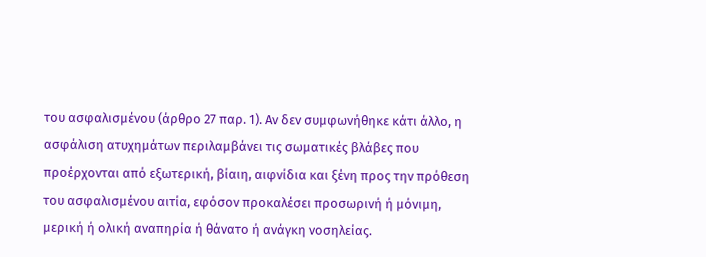του ασφαλισμένου (άρθρο 27 παρ. 1). Αν δεν συμφωνήθηκε κάτι άλλο, η ασφάλιση ατυχημάτων περιλαμβάνει τις σωματικές βλάβες που προέρχονται από εξωτερική, βίαιη, αιφνίδια και ξένη προς την πρόθεση του ασφαλισμένου αιτία, εφόσον προκαλέσει προσωρινή ή μόνιμη, μερική ή ολική αναπηρία ή θάνατο ή ανάγκη νοσηλείας.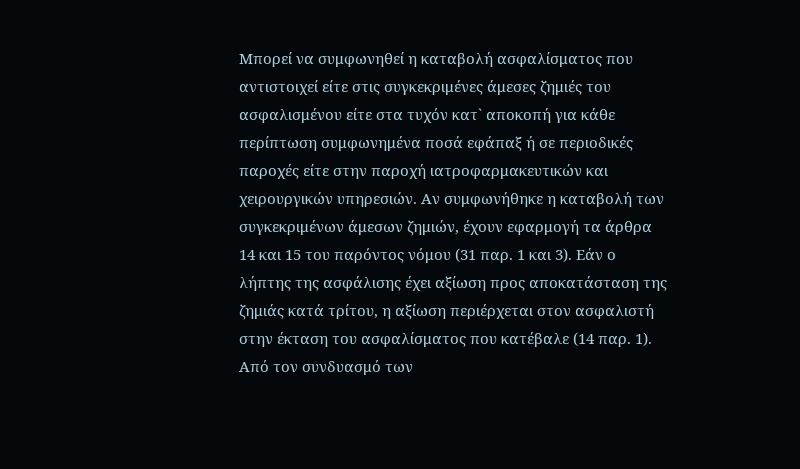Μπορεί να συμφωνηθεί η καταβολή ασφαλίσματος που αντιστοιχεί είτε στις συγκεκριμένες άμεσες ζημιές του ασφαλισμένου είτε στα τυχόν κατ` αποκοπή για κάθε περίπτωση συμφωνημένα ποσά εφάπαξ ή σε περιοδικές παροχές είτε στην παροχή ιατροφαρμακευτικών και χειρουργικών υπηρεσιών. Αν συμφωνήθηκε η καταβολή των συγκεκριμένων άμεσων ζημιών, έχουν εφαρμογή τα άρθρα 14 και 15 του παρόντος νόμου (31 παρ. 1 και 3). Εάν ο λήπτης της ασφάλισης έχει αξίωση προς αποκατάσταση της ζημιάς κατά τρίτου, η αξίωση περιέρχεται στον ασφαλιστή στην έκταση του ασφαλίσματος που κατέβαλε (14 παρ. 1). Από τον συνδυασμό των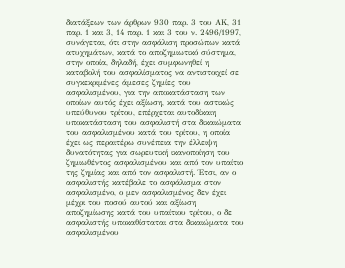διατάξεων των άρθρων 930 παρ. 3 του ΑΚ, 31 παρ. 1 και 3, 14 παρ. 1 και 3 του ν. 2496/1997, συνάγεται, ότι στην ασφάλιση προσώπων κατά ατυχημάτων, κατά το αποζημιωτικό σύστημα, στην οποία, δηλαδή, έχει συμφωνηθεί η καταβολή του ασφαλίσματος να αντιστοιχεί σε συγκεκριμένες άμεσες ζημίες του ασφαλισμένου, για την αποκατάσταση των οποίων αυτός έχει αξίωση, κατά του αστικώς υπεύθυνου τρίτου, επέρχεται αυτοδίκαιη υποκατάσταση του ασφαλιστή στα δικαιώματα του ασφαλισμένου κατά του τρίτου, η οποία έχει ως περαιτέρω συνέπεια την έλλειψη δυνατότητας για σωρευτική ικανοποίηση του ζημιωθέντος ασφαλισμένου και από τον υπαίτιο της ζημίας και από τον ασφαλιστή. Έτσι, αν ο ασφαλιστής κατέβαλε το ασφάλισμα στον ασφαλισμένο, ο μεν ασφαλισμένος δεν έχει μέχρι του ποσού αυτού και αξίωση αποζημίωσης κατά του υπαίτιου τρίτου, ο δε ασφαλιστής υποκαθίσταται στα δικαιώματα του ασφαλισμένου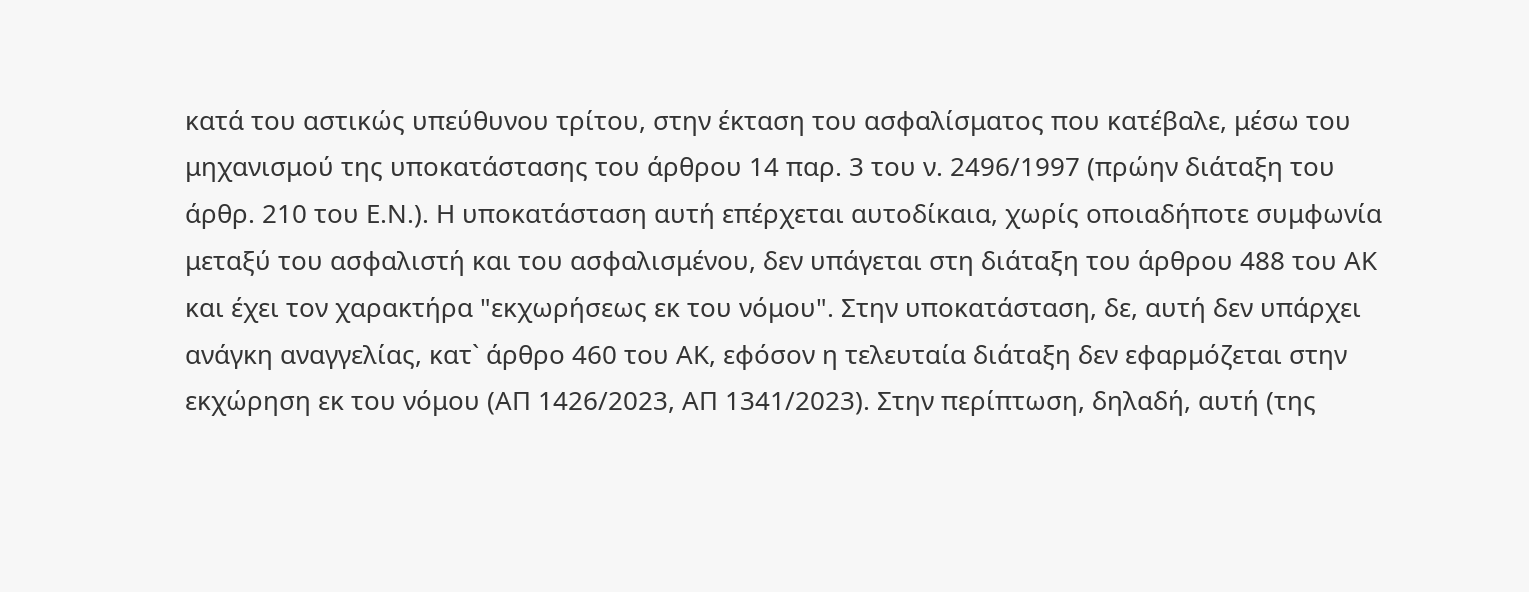κατά του αστικώς υπεύθυνου τρίτου, στην έκταση του ασφαλίσματος που κατέβαλε, μέσω του μηχανισμού της υποκατάστασης του άρθρου 14 παρ. 3 του ν. 2496/1997 (πρώην διάταξη του άρθρ. 210 του Ε.Ν.). Η υποκατάσταση αυτή επέρχεται αυτοδίκαια, χωρίς οποιαδήποτε συμφωνία μεταξύ του ασφαλιστή και του ασφαλισμένου, δεν υπάγεται στη διάταξη του άρθρου 488 του ΑΚ και έχει τον χαρακτήρα "εκχωρήσεως εκ του νόμου". Στην υποκατάσταση, δε, αυτή δεν υπάρχει ανάγκη αναγγελίας, κατ` άρθρο 460 του ΑΚ, εφόσον η τελευταία διάταξη δεν εφαρμόζεται στην εκχώρηση εκ του νόμου (ΑΠ 1426/2023, ΑΠ 1341/2023). Στην περίπτωση, δηλαδή, αυτή (της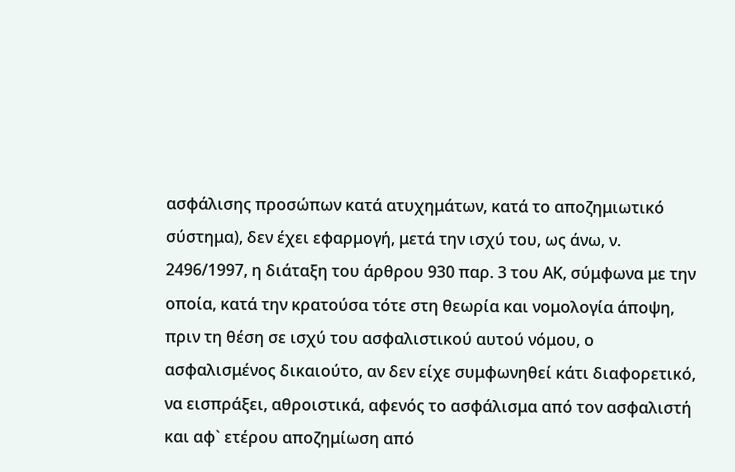ασφάλισης προσώπων κατά ατυχημάτων, κατά το αποζημιωτικό σύστημα), δεν έχει εφαρμογή, μετά την ισχύ του, ως άνω, ν. 2496/1997, η διάταξη του άρθρου 930 παρ. 3 του ΑΚ, σύμφωνα με την οποία, κατά την κρατούσα τότε στη θεωρία και νομολογία άποψη, πριν τη θέση σε ισχύ του ασφαλιστικού αυτού νόμου, ο ασφαλισμένος δικαιούτο, αν δεν είχε συμφωνηθεί κάτι διαφορετικό, να εισπράξει, αθροιστικά, αφενός το ασφάλισμα από τον ασφαλιστή και αφ` ετέρου αποζημίωση από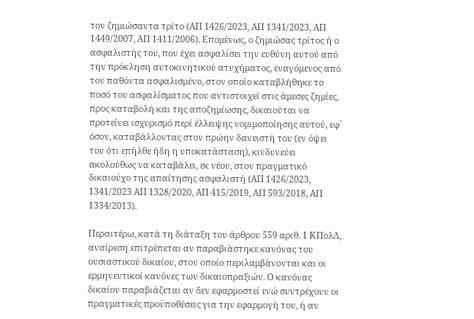τον ζημιώσαντα τρίτο (ΑΠ 1426/2023, ΑΠ 1341/2023, ΑΠ 1449/2007, ΑΠ 1411/2006). Επομένως, ο ζημιώσας τρίτος ή ο ασφαλιστής του, που έχει ασφαλίσει την ευθύνη αυτού από την πρόκληση αυτοκινητικού ατυχήματος, εναγόμενος από τον παθόντα ασφαλισμένο, στον οποίο καταβλήθηκε το ποσό του ασφαλίσματος που αντιστοιχεί στις άμεσες ζημίες, προς καταβολή και της αποζημίωσης, δικαιούται να προτείνει ισχυρισμό περί έλλειψης νομιμοποίησης αυτού, εφ` όσον, καταβάλλοντας στον πρώην δανειστή του (εν όψει του ότι επήλθε ήδη η υποκατάσταση), κινδυνεύει ακολούθως να καταβάλει, εκ νέου, στον πραγματικό δικαιούχο της απαίτησης ασφαλιστή (ΑΠ 1426/2023, 1341/2023 ΑΠ 1328/2020, ΑΠ 415/2019, ΑΠ 593/2018, ΑΠ 1334/2013).

Περαιτέρω, κατά τη διάταξη του άρθρου 559 αριθ. 1 ΚΠολΔ, αναίρεση επιτρέπεται αν παραβιάστηκε κανόνας του ουσιαστικού δικαίου, στον οποίο περιλαμβάνονται και οι ερμηνευτικοί κανόνες των δικαιοπραξιών. Ο κανόνας δικαίου παραβιάζεται αν δεν εφαρμοστεί ενώ συντρέχουν οι πραγματικές προϋποθέσεις για την εφαρμογή του, ή αν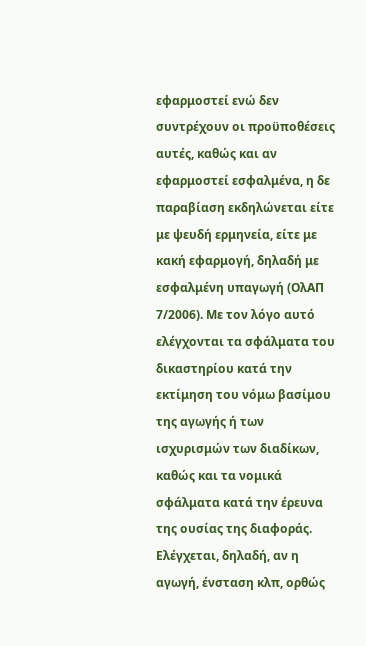εφαρμοστεί ενώ δεν συντρέχουν οι προϋποθέσεις αυτές, καθώς και αν εφαρμοστεί εσφαλμένα, η δε παραβίαση εκδηλώνεται είτε με ψευδή ερμηνεία, είτε με κακή εφαρμογή, δηλαδή με εσφαλμένη υπαγωγή (ΟλΑΠ 7/2006). Με τον λόγο αυτό ελέγχονται τα σφάλματα του δικαστηρίου κατά την εκτίμηση του νόμω βασίμου της αγωγής ή των ισχυρισμών των διαδίκων, καθώς και τα νομικά σφάλματα κατά την έρευνα της ουσίας της διαφοράς. Ελέγχεται, δηλαδή, αν η αγωγή, ένσταση κλπ, ορθώς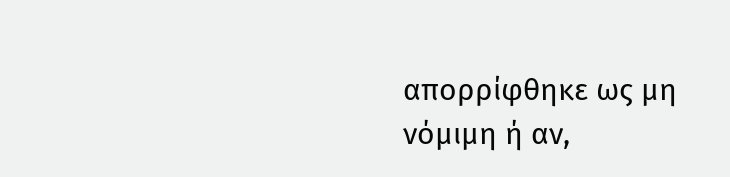απορρίφθηκε ως μη νόμιμη ή αν,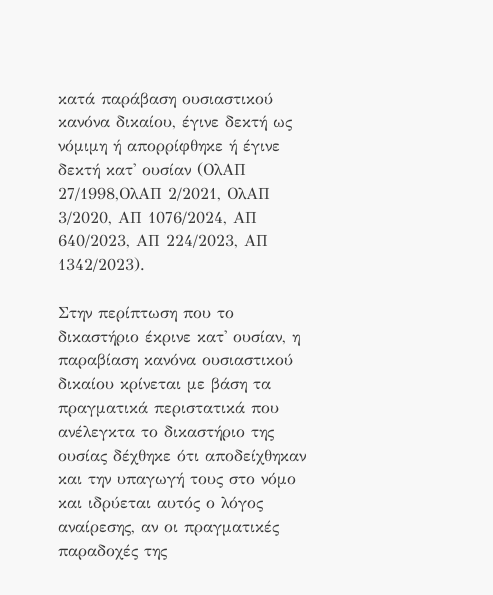κατά παράβαση ουσιαστικού κανόνα δικαίου, έγινε δεκτή ως νόμιμη ή απορρίφθηκε ή έγινε δεκτή κατ' ουσίαν (ΟλΑΠ 27/1998,ΟλΑΠ 2/2021, ΟλΑΠ 3/2020, ΑΠ 1076/2024, ΑΠ 640/2023, ΑΠ 224/2023, ΑΠ 1342/2023).

Στην περίπτωση που το δικαστήριο έκρινε κατ' ουσίαν, η παραβίαση κανόνα ουσιαστικού δικαίου κρίνεται με βάση τα πραγματικά περιστατικά που ανέλεγκτα το δικαστήριο της ουσίας δέχθηκε ότι αποδείχθηκαν και την υπαγωγή τους στο νόμο και ιδρύεται αυτός ο λόγος αναίρεσης, αν οι πραγματικές παραδοχές της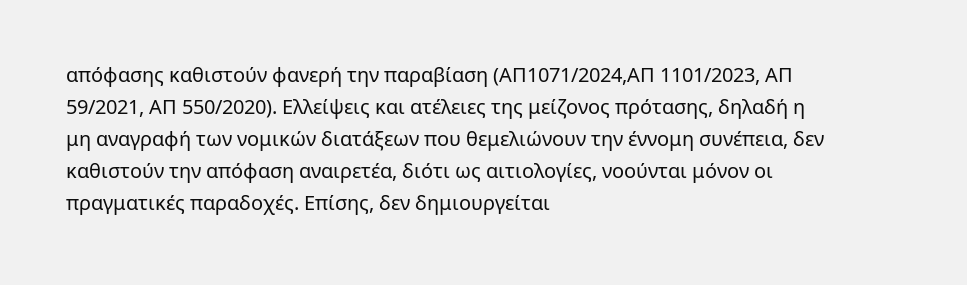απόφασης καθιστούν φανερή την παραβίαση (ΑΠ1071/2024,ΑΠ 1101/2023, ΑΠ 59/2021, ΑΠ 550/2020). Ελλείψεις και ατέλειες της μείζονος πρότασης, δηλαδή η μη αναγραφή των νομικών διατάξεων που θεμελιώνουν την έννομη συνέπεια, δεν καθιστούν την απόφαση αναιρετέα, διότι ως αιτιολογίες, νοούνται μόνον οι πραγματικές παραδοχές. Επίσης, δεν δημιουργείται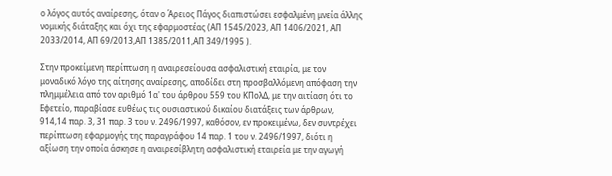ο λόγος αυτός αναίρεσης, όταν ο Άρειος Πάγος διαπιστώσει εσφαλμένη μνεία άλλης νομικής διάταξης και όχι της εφαρμοστέας (ΑΠ 1545/2023, ΑΠ 1406/2021, ΑΠ 2033/2014, ΑΠ 69/2013,ΑΠ 1385/2011,ΑΠ 349/1995 ).

Στην προκείμενη περίπτωση η αναιρεσείουσα ασφαλιστική εταιρία, με τον μοναδικό λόγο της αίτησης αναίρεσης, αποδίδει στη προσβαλλόμενη απόφαση την πλημμέλεια από τον αριθμό 1α' του άρθρου 559 του ΚΠολΔ, με την αιτίαση ότι το Εφετείο, παραβίασε ευθέως τις ουσιαστικού δικαίου διατάξεις των άρθρων, 914,14 παρ. 3, 31 παρ. 3 του ν. 2496/1997, καθόσον, εν προκειμένω, δεν συντρέχει περίπτωση εφαρμογής της παραγράφου 14 παρ. 1 του ν. 2496/1997, διότι η αξίωση την οποία άσκησε η αναιρεσίβλητη ασφαλιστική εταιρεία με την αγωγή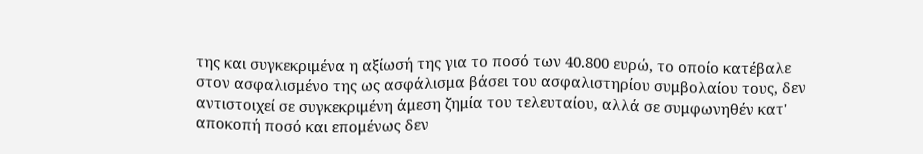της και συγκεκριμένα η αξίωσή της για το ποσό των 40.800 ευρώ, το οποίο κατέβαλε στον ασφαλισμένο της ως ασφάλισμα βάσει του ασφαλιστηρίου συμβολαίου τους, δεν αντιστοιχεί σε συγκεκριμένη άμεση ζημία του τελευταίου, αλλά σε συμφωνηθέν κατ' αποκοπή ποσό και επομένως δεν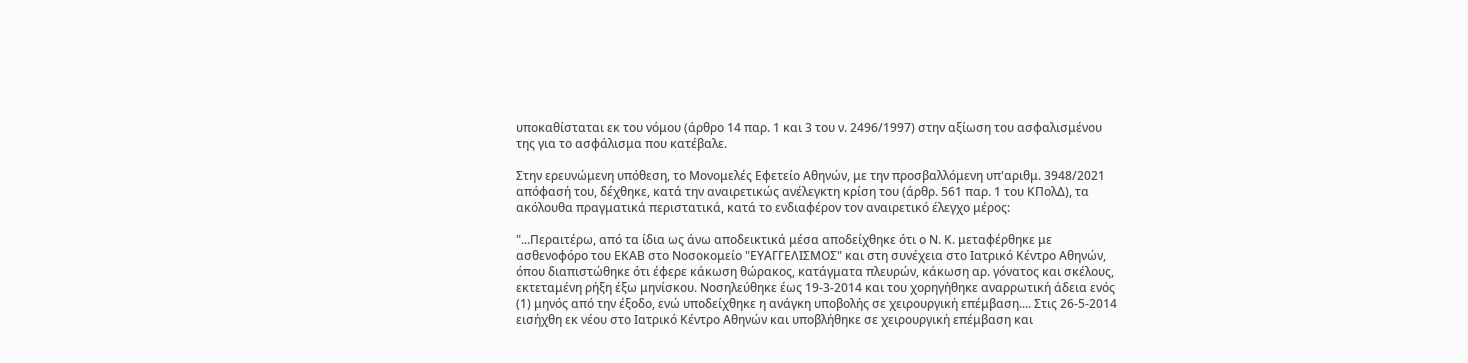υποκαθίσταται εκ του νόμου (άρθρο 14 παρ. 1 και 3 του ν. 2496/1997) στην αξίωση του ασφαλισμένου της για το ασφάλισμα που κατέβαλε.

Στην ερευνώμενη υπόθεση, το Μονομελές Εφετείο Αθηνών, με την προσβαλλόμενη υπ'αριθμ. 3948/2021 απόφασή του, δέχθηκε, κατά την αναιρετικώς ανέλεγκτη κρίση του (άρθρ. 561 παρ. 1 του ΚΠολΔ), τα ακόλουθα πραγματικά περιστατικά, κατά το ενδιαφέρον τον αναιρετικό έλεγχο μέρος:

"...Περαιτέρω, από τα ίδια ως άνω αποδεικτικά μέσα αποδείχθηκε ότι ο Ν. Κ. μεταφέρθηκε με ασθενοφόρο του ΕΚΑΒ στο Νοσοκομείο "ΕΥΑΓΓΕΛΙΣΜΟΣ" και στη συνέχεια στο Ιατρικό Κέντρο Αθηνών, όπου διαπιστώθηκε ότι έφερε κάκωση θώρακος, κατάγματα πλευρών, κάκωση αρ. γόνατος και σκέλους, εκτεταμένη ρήξη έξω μηνίσκου. Νοσηλεύθηκε έως 19-3-2014 και του χορηγήθηκε αναρρωτική άδεια ενός (1) μηνός από την έξοδο, ενώ υποδείχθηκε η ανάγκη υποβολής σε χειρουργική επέμβαση.... Στις 26-5-2014 εισήχθη εκ νέου στο Ιατρικό Κέντρο Αθηνών και υποβλήθηκε σε χειρουργική επέμβαση και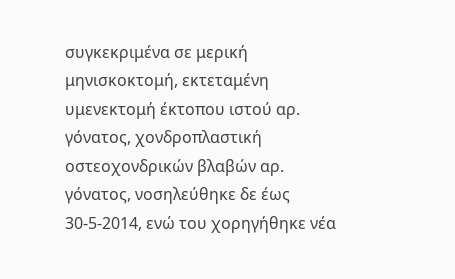συγκεκριμένα σε μερική μηνισκοκτομή, εκτεταμένη υμενεκτομή έκτοπου ιστού αρ. γόνατος, χονδροπλαστική οστεοχονδρικών βλαβών αρ. γόνατος, νοσηλεύθηκε δε έως 30-5-2014, ενώ του χορηγήθηκε νέα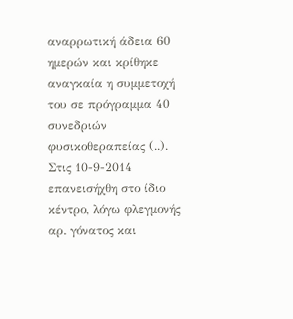αναρρωτική άδεια 60 ημερών και κρίθηκε αναγκαία η συμμετοχή του σε πρόγραμμα 40 συνεδριών φυσικοθεραπείας (..). Στις 10-9-2014 επανεισήχθη στο ίδιο κέντρο, λόγω φλεγμονής αρ. γόνατος και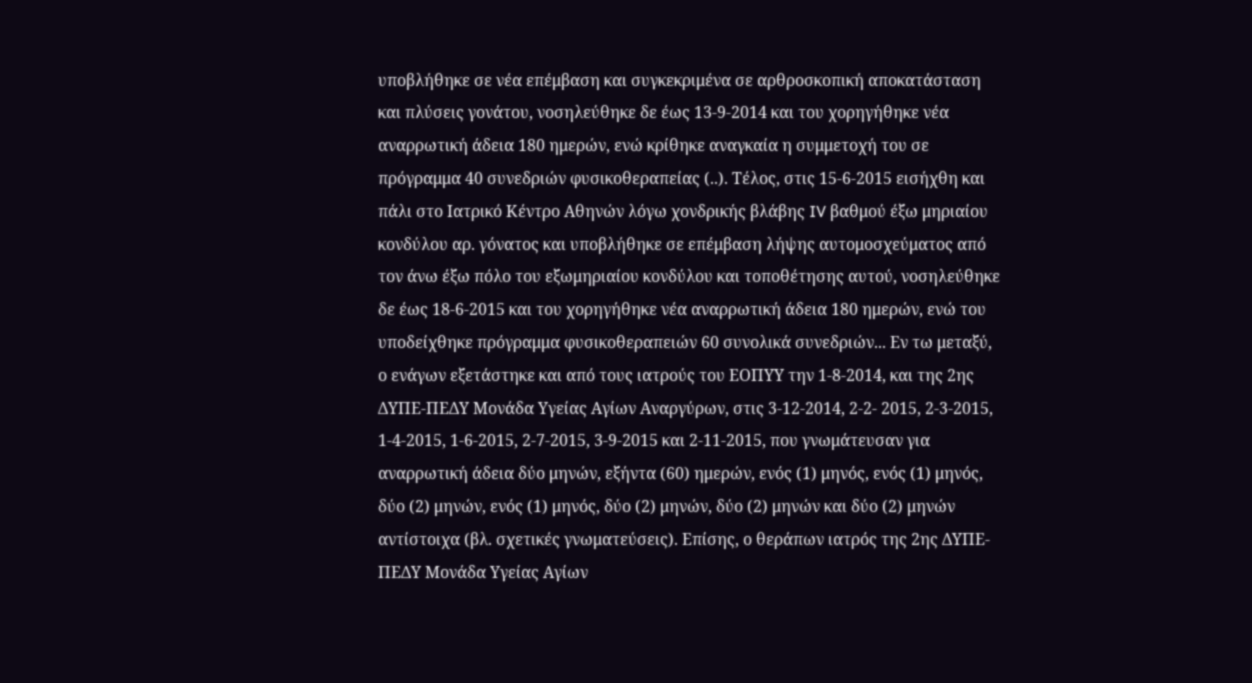υποβλήθηκε σε νέα επέμβαση και συγκεκριμένα σε αρθροσκοπική αποκατάσταση και πλύσεις γονάτου, νοσηλεύθηκε δε έως 13-9-2014 και του χορηγήθηκε νέα αναρρωτική άδεια 180 ημερών, ενώ κρίθηκε αναγκαία η συμμετοχή του σε πρόγραμμα 40 συνεδριών φυσικοθεραπείας (..). Τέλος, στις 15-6-2015 εισήχθη και πάλι στο Ιατρικό Κέντρο Αθηνών λόγω χονδρικής βλάβης IV βαθμού έξω μηριαίου κονδύλου αρ. γόνατος και υποβλήθηκε σε επέμβαση λήψης αυτομοσχεύματος από τον άνω έξω πόλο του εξωμηριαίου κονδύλου και τοποθέτησης αυτού, νοσηλεύθηκε δε έως 18-6-2015 και του χορηγήθηκε νέα αναρρωτική άδεια 180 ημερών, ενώ του υποδείχθηκε πρόγραμμα φυσικοθεραπειών 60 συνολικά συνεδριών... Εν τω μεταξύ, ο ενάγων εξετάστηκε και από τους ιατρούς του ΕΟΠΥΥ την 1-8-2014, και της 2ης ΔΥΠΕ-ΠΕΔΥ Μονάδα Υγείας Αγίων Αναργύρων, στις 3-12-2014, 2-2- 2015, 2-3-2015, 1-4-2015, 1-6-2015, 2-7-2015, 3-9-2015 και 2-11-2015, που γνωμάτευσαν για αναρρωτική άδεια δύο μηνών, εξήντα (60) ημερών, ενός (1) μηνός, ενός (1) μηνός, δύο (2) μηνών, ενός (1) μηνός, δύο (2) μηνών, δύο (2) μηνών και δύο (2) μηνών αντίστοιχα (βλ. σχετικές γνωματεύσεις). Επίσης, ο θεράπων ιατρός της 2ης ΔΥΠΕ- ΠΕΔΥ Μονάδα Υγείας Αγίων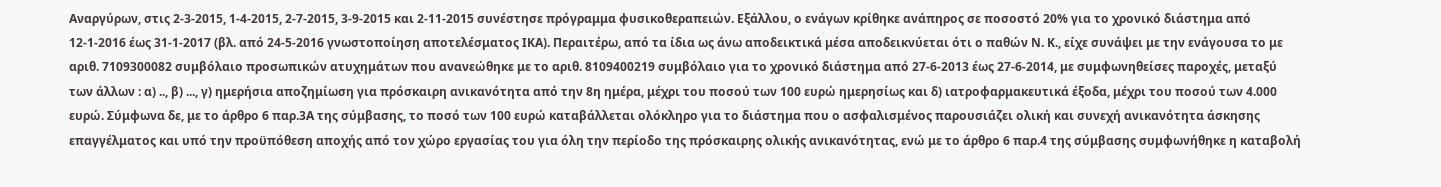Αναργύρων, στις 2-3-2015, 1-4-2015, 2-7-2015, 3-9-2015 και 2-11-2015 συνέστησε πρόγραμμα φυσικοθεραπειών. Εξάλλου, ο ενάγων κρίθηκε ανάπηρος σε ποσοστό 20% για το χρονικό διάστημα από 12-1-2016 έως 31-1-2017 (βλ. από 24-5-2016 γνωστοποίηση αποτελέσματος ΙΚΑ). Περαιτέρω, από τα ίδια ως άνω αποδεικτικά μέσα αποδεικνύεται ότι ο παθών Ν. Κ., είχε συνάψει με την ενάγουσα το με αριθ. 7109300082 συμβόλαιο προσωπικών ατυχημάτων που ανανεώθηκε με το αριθ. 8109400219 συμβόλαιο για το χρονικό διάστημα από 27-6-2013 έως 27-6-2014, με συμφωνηθείσες παροχές, μεταξύ των άλλων : α) .., β) ..., γ) ημερήσια αποζημίωση για πρόσκαιρη ανικανότητα από την 8η ημέρα, μέχρι του ποσού των 100 ευρώ ημερησίως και δ) ιατροφαρμακευτικά έξοδα, μέχρι του ποσού των 4.000 ευρώ. Σύμφωνα δε, με το άρθρο 6 παρ.3Α της σύμβασης, το ποσό των 100 ευρώ καταβάλλεται ολόκληρο για το διάστημα που ο ασφαλισμένος παρουσιάζει ολική και συνεχή ανικανότητα άσκησης επαγγέλματος και υπό την προϋπόθεση αποχής από τον χώρο εργασίας του για όλη την περίοδο της πρόσκαιρης ολικής ανικανότητας, ενώ με το άρθρο 6 παρ.4 της σύμβασης συμφωνήθηκε η καταβολή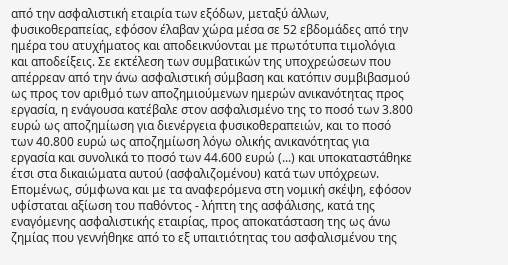από την ασφαλιστική εταιρία των εξόδων, μεταξύ άλλων, φυσικοθεραπείας, εφόσον έλαβαν χώρα μέσα σε 52 εβδομάδες από την ημέρα του ατυχήματος και αποδεικνύονται με πρωτότυπα τιμολόγια και αποδείξεις. Σε εκτέλεση των συμβατικών της υποχρεώσεων που απέρρεαν από την άνω ασφαλιστική σύμβαση και κατόπιν συμβιβασμού ως προς τον αριθμό των αποζημιούμενων ημερών ανικανότητας προς εργασία, η ενάγουσα κατέβαλε στον ασφαλισμένο της το ποσό των 3.800 ευρώ ως αποζημίωση για διενέργεια φυσικοθεραπειών, και το ποσό των 40.800 ευρώ ως αποζημίωση λόγω ολικής ανικανότητας για εργασία και συνολικά το ποσό των 44.600 ευρώ (...) και υποκαταστάθηκε έτσι στα δικαιώματα αυτού (ασφαλιζομένου) κατά των υπόχρεων. Επομένως, σύμφωνα και με τα αναφερόμενα στη νομική σκέψη, εφόσον υφίσταται αξίωση του παθόντος - λήπτη της ασφάλισης, κατά της εναγόμενης ασφαλιστικής εταιρίας, προς αποκατάσταση της ως άνω ζημίας που γεννήθηκε από το εξ υπαιτιότητας του ασφαλισμένου της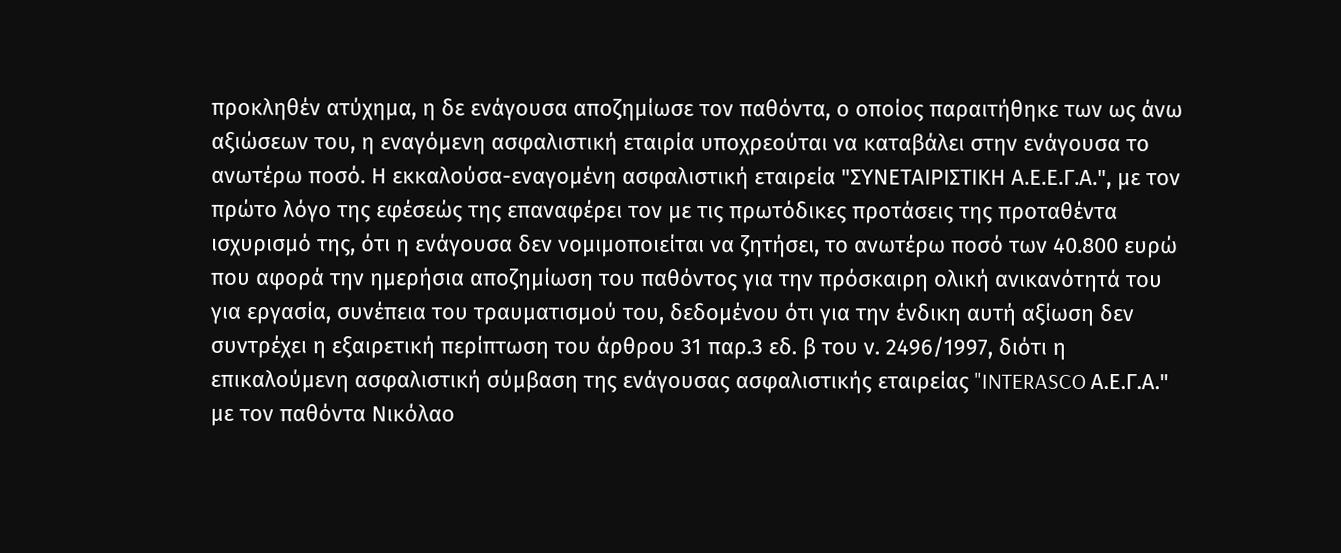προκληθέν ατύχημα, η δε ενάγουσα αποζημίωσε τον παθόντα, ο οποίος παραιτήθηκε των ως άνω αξιώσεων του, η εναγόμενη ασφαλιστική εταιρία υποχρεούται να καταβάλει στην ενάγουσα το ανωτέρω ποσό. Η εκκαλούσα-εναγομένη ασφαλιστική εταιρεία "ΣΥΝΕΤΑΙΡΙΣΤΙΚΗ Α.Ε.Ε.Γ.Α.", με τον πρώτο λόγο της εφέσεώς της επαναφέρει τον με τις πρωτόδικες προτάσεις της προταθέντα ισχυρισμό της, ότι η ενάγουσα δεν νομιμοποιείται να ζητήσει, το ανωτέρω ποσό των 40.800 ευρώ που αφορά την ημερήσια αποζημίωση του παθόντος για την πρόσκαιρη ολική ανικανότητά του για εργασία, συνέπεια του τραυματισμού του, δεδομένου ότι για την ένδικη αυτή αξίωση δεν συντρέχει η εξαιρετική περίπτωση του άρθρου 31 παρ.3 εδ. β του ν. 2496/1997, διότι η επικαλούμενη ασφαλιστική σύμβαση της ενάγουσας ασφαλιστικής εταιρείας "INTERASCO Α.Ε.Γ.Α." με τον παθόντα Νικόλαο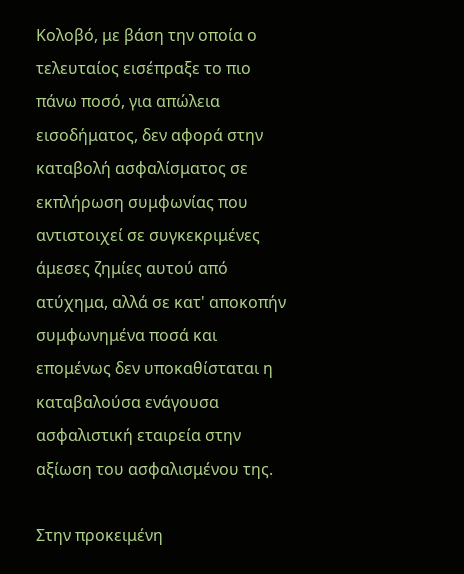Κολοβό, με βάση την οποία ο τελευταίος εισέπραξε το πιο πάνω ποσό, για απώλεια εισοδήματος, δεν αφορά στην καταβολή ασφαλίσματος σε εκπλήρωση συμφωνίας που αντιστοιχεί σε συγκεκριμένες άμεσες ζημίες αυτού από ατύχημα, αλλά σε κατ' αποκοπήν συμφωνημένα ποσά και επομένως δεν υποκαθίσταται η καταβαλούσα ενάγουσα ασφαλιστική εταιρεία στην αξίωση του ασφαλισμένου της.

Στην προκειμένη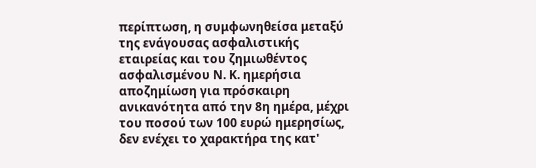περίπτωση, η συμφωνηθείσα μεταξύ της ενάγουσας ασφαλιστικής εταιρείας και του ζημιωθέντος ασφαλισμένου Ν. Κ. ημερήσια αποζημίωση για πρόσκαιρη ανικανότητα από την 8η ημέρα, μέχρι του ποσού των 100 ευρώ ημερησίως, δεν ενέχει το χαρακτήρα της κατ'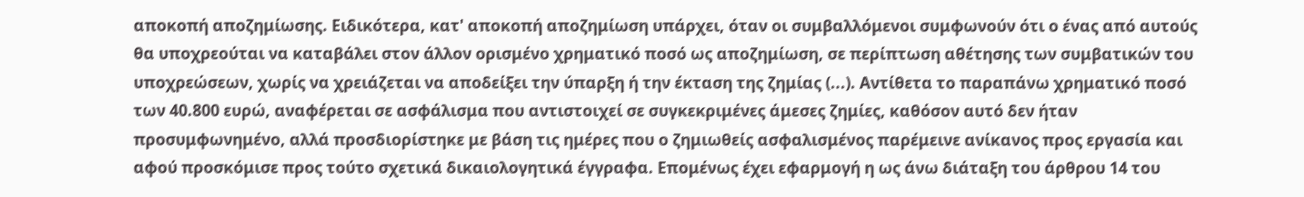αποκοπή αποζημίωσης. Ειδικότερα, κατ' αποκοπή αποζημίωση υπάρχει, όταν οι συμβαλλόμενοι συμφωνούν ότι ο ένας από αυτούς θα υποχρεούται να καταβάλει στον άλλον ορισμένο χρηματικό ποσό ως αποζημίωση, σε περίπτωση αθέτησης των συμβατικών του υποχρεώσεων, χωρίς να χρειάζεται να αποδείξει την ύπαρξη ή την έκταση της ζημίας (...). Αντίθετα το παραπάνω χρηματικό ποσό των 40.800 ευρώ, αναφέρεται σε ασφάλισμα που αντιστοιχεί σε συγκεκριμένες άμεσες ζημίες, καθόσον αυτό δεν ήταν προσυμφωνημένο, αλλά προσδιορίστηκε με βάση τις ημέρες που ο ζημιωθείς ασφαλισμένος παρέμεινε ανίκανος προς εργασία και αφού προσκόμισε προς τούτο σχετικά δικαιολογητικά έγγραφα. Επομένως έχει εφαρμογή η ως άνω διάταξη του άρθρου 14 του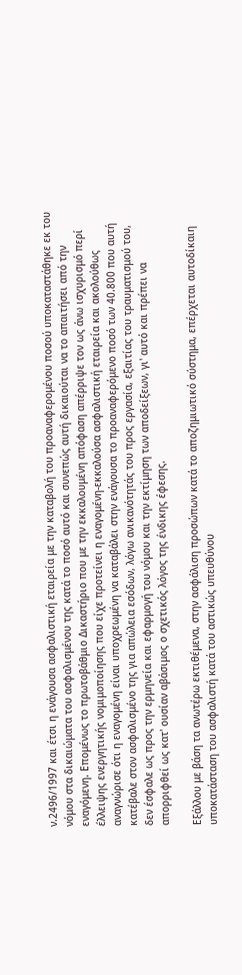ν.2496/1997 και έτσι η ενάγουσα ασφαλιστική εταιρεία με την καταβολή του προαναφερομένου ποσού υποκαταστάθηκε εκ του νόμου στα δικαιώματα του ασφαλισμένου της κατά το ποσό αυτό και συνεπώς αυτή δικαιούται να το απαιτήσει από την εναγόμενη. Επομένως το πρωτοβάθμιο Δικαστήριο που με την εκκαλουμένη απόφαση απέρριψε τον ως άνω ισχυρισμό περί έλλειψης ενεργητικής νομιμοποίησης που είχε προτείνει η εναγομένη-εκκαλούσα ασφαλιστική εταιρεία και ακολούθως αναγνώρισε ότι η εναγομένη είναι υποχρεωμένη να καταβάλει στην ενάγουσα το προαναφερόμενο ποσό των 40.800 που αυτή κατέβαλε στον ασφαλισμένο της για απώλεια εσόδων, λόγω ανικανότητάς του προς εργασία, εξαιτίας του τραυματισμού του, δεν έσφαλε ως προς την ερμηνεία και εφαρμογή του νόμου και την εκτίμηση των αποδείξεων, γι' αυτό και πρέπει να απορριφθεί ως κατ' ουσίαν αβάσιμος ο σχετικός λόγος της ένδικης έφεσης.

Εξάλλου με βάση τα ανωτέρω εκτιθέμενα, στην ασφάλιση προσώπων κατά το αποζημιωτικό σύστημα, επέρχεται αυτοδίκαιη υποκατάσταση του ασφαλιστή κατά του αστικώς υπευθύνου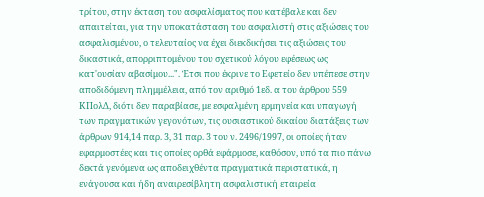τρίτου, στην έκταση του ασφαλίσματος που κατέβαλε και δεν απαιτείται, για την υποκατάσταση του ασφαλιστή στις αξιώσεις του ασφαλισμένου, ο τελευταίος να έχει διεκδικήσει τις αξιώσεις του δικαστικά, απορριπτομένου του σχετικού λόγου εφέσεως ως κατ'ουσίαν αβασίμου...". Έτσι που έκρινε το Εφετείο δεν υπέπεσε στην αποδιδόμενη πλημμέλεια, από τον αριθμό 1εδ. α του άρθρου 559 ΚΠολΔ, διότι δεν παραβίασε, με εσφαλμένη ερμηνεία και υπαγωγή των πραγματικών γεγονότων, τις ουσιαστικού δικαίου διατάξεις των άρθρων 914,14 παρ. 3, 31 παρ. 3 του ν. 2496/1997, οι οποίες ήταν εφαρμοστέες και τις οποίες ορθά εφάρμοσε, καθόσον, υπό τα πιο πάνω δεκτά γενόμενα ως αποδειχθέντα πραγματικά περιστατικά, η ενάγουσα και ήδη αναιρεσίβλητη ασφαλιστική εταιρεία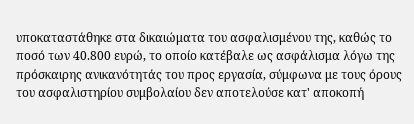υποκαταστάθηκε στα δικαιώματα του ασφαλισμένου της, καθώς το ποσό των 40.800 ευρώ, το οποίο κατέβαλε ως ασφάλισμα λόγω της πρόσκαιρης ανικανότητάς του προς εργασία, σύμφωνα με τους όρους του ασφαλιστηρίου συμβολαίου δεν αποτελούσε κατ' αποκοπή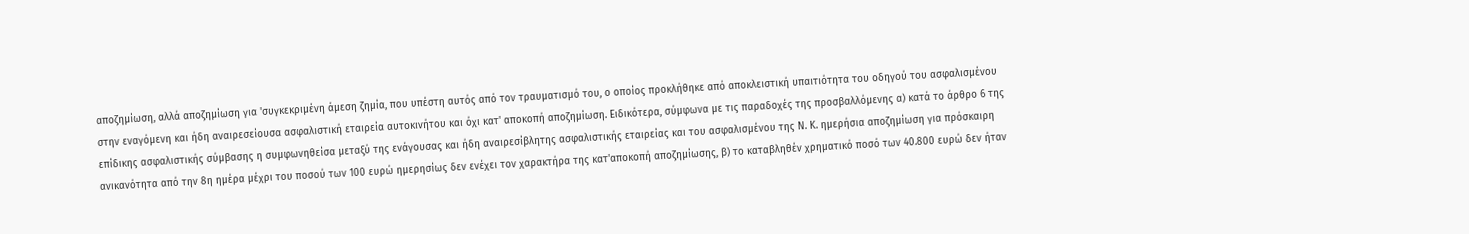αποζημίωση, αλλά αποζημίωση για 'συγκεκριμένη άμεση ζημία, που υπέστη αυτός από τον τραυματισμό του, ο οποίος προκλήθηκε από αποκλειστική υπαιτιότητα του οδηγού του ασφαλισμένου στην εναγόμενη και ήδη αναιρεσείουσα ασφαλιστική εταιρεία αυτοκινήτου και όχι κατ' αποκοπή αποζημίωση. Ειδικότερα, σύμφωνα με τις παραδοχές της προσβαλλόμενης α) κατά το άρθρο 6 της επίδικης ασφαλιστικής σύμβασης η συμφωνηθείσα μεταξύ της ενάγουσας και ήδη αναιρεσίβλητης ασφαλιστικής εταιρείας και του ασφαλισμένου της Ν. Κ. ημερήσια αποζημίωση για πρόσκαιρη ανικανότητα από την 8η ημέρα μέχρι του ποσού των 100 ευρώ ημερησίως δεν ενέχει τον χαρακτήρα της κατ'αποκοπή αποζημίωσης, β) το καταβληθέν χρηματικό ποσό των 40.800 ευρώ δεν ήταν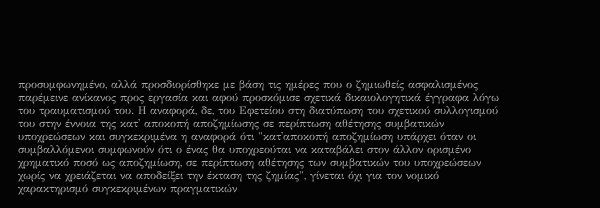προσυμφωνημένο, αλλά προσδιορίσθηκε με βάση τις ημέρες που ο ζημιωθείς ασφαλισμένος παρέμεινε ανίκανος προς εργασία και αφού προσκόμισε σχετικά δικαιολογητικά έγγραφα λόγω του τραυματισμού του. Η αναφορά, δε, του Εφετείου στη διατύπωση του σχετικού συλλογισμού του στην έννοια της κατ' αποκοπή αποζημίωσης σε περίπτωση αθέτησης συμβατικών υποχρεώσεων και συγκεκριμένα η αναφορά ότι "κατ'αποκοπή αποζημίωση υπάρχει όταν οι συμβαλλόμενοι συμφωνούν ότι ο ένας θα υποχρεούται να καταβάλει στον άλλον ορισμένο χρηματικό ποσό ως αποζημίωση, σε περίπτωση αθέτησης των συμβατικών του υποχρεώσεων χωρίς να χρειάζεται να αποδείξει την έκταση της ζημίας", γίνεται όχι για τον νομικό χαρακτηρισμό συγκεκριμένων πραγματικών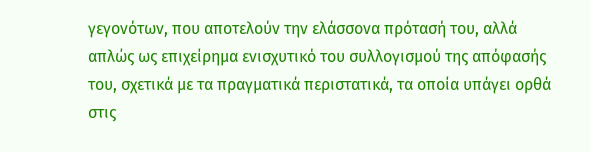γεγονότων, που αποτελούν την ελάσσονα πρότασή του, αλλά απλώς ως επιχείρημα ενισχυτικό του συλλογισμού της απόφασής του, σχετικά με τα πραγματικά περιστατικά, τα οποία υπάγει ορθά στις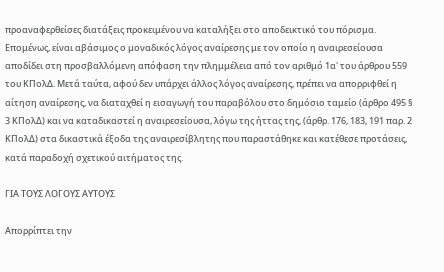προαναφερθείσες διατάξεις προκειμένου να καταλήξει στο αποδεικτικό του πόρισμα. Επομένως, είναι αβάσιμος ο μοναδικός λόγος αναίρεσης με τον οποίο η αναιρεσείουσα αποδίδει στη προσβαλλόμενη απόφαση την πλημμέλεια από τον αριθμό 1α' του άρθρου 559 του ΚΠολΔ. Μετά ταύτα, αφού δεν υπάρχει άλλος λόγος αναίρεσης, πρέπει να απορριφθεί η αίτηση αναίρεσης, να διαταχθεί η εισαγωγή του παραβόλου στο δημόσιο ταμείο (άρθρο 495 § 3 ΚΠολΔ) και να καταδικαστεί η αναιρεσείουσα, λόγω της ήττας της, (άρθρ. 176, 183, 191 παρ. 2 ΚΠολΔ) στα δικαστικά έξοδα της αναιρεσίβλητης που παραστάθηκε και κατέθεσε προτάσεις, κατά παραδοχή σχετικού αιτήματος της.

ΓΙΑ ΤΟΥΣ ΛΟΓΟΥΣ ΑΥΤΟΥΣ

Απορρίπτει την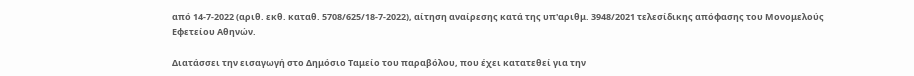από 14-7-2022 (αριθ. εκθ. καταθ. 5708/625/18-7-2022), αίτηση αναίρεσης κατά της υπ'αριθμ. 3948/2021 τελεσίδικης απόφασης του Μονομελούς Εφετείου Αθηνών.

Διατάσσει την εισαγωγή στο Δημόσιο Ταμείο του παραβόλου, που έχει κατατεθεί για την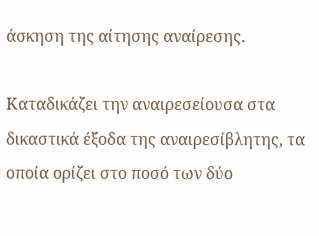άσκηση της αίτησης αναίρεσης.

Καταδικάζει την αναιρεσείουσα στα δικαστικά έξοδα της αναιρεσίβλητης, τα οποία ορίζει στο ποσό των δύο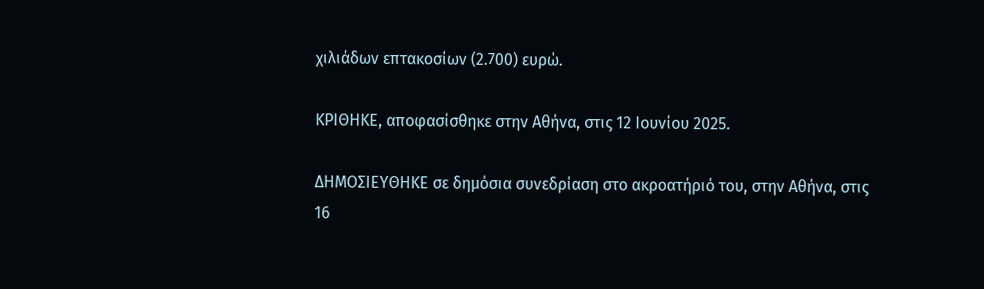χιλιάδων επτακοσίων (2.700) ευρώ.

ΚΡΙΘΗΚΕ, αποφασίσθηκε στην Αθήνα, στις 12 Ιουνίου 2025.

ΔΗΜΟΣΙΕΥΘΗΚΕ σε δημόσια συνεδρίαση στο ακροατήριό του, στην Αθήνα, στις 16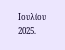Ιουλίου 2025.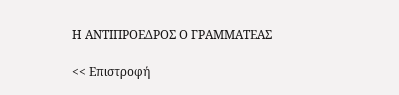Η ΑΝΤΙΠΡΟΕΔΡΟΣ Ο ΓΡΑΜΜΑΤΕΑΣ

<< Επιστροφή